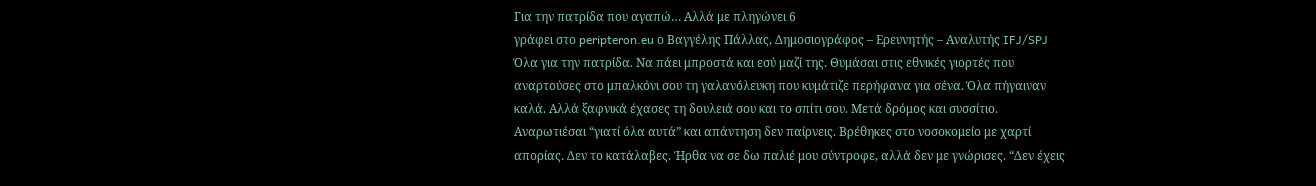Για την πατρίδα που αγαπώ… Αλλά με πληγώνει 6
γράφει στο peripteron.eu ο Βαγγέλης Πάλλας, Δημοσιογράφος – Ερευνητής – Αναλυτής IFJ/SPJ
Όλα για την πατρίδα. Να πάει μπροστά και εσύ μαζί της. Θυμάσαι στις εθνικές γιορτές που αναρτούσες στο μπαλκόνι σου τη γαλανόλευκη που κυμάτιζε περήφανα για σένα. Όλα πήγαιναν καλά. Αλλά ξαφνικά έχασες τη δουλειά σου και το σπίτι σου. Μετά δρόμος και συσσίτιο. Αναρωτιέσαι “γιατί όλα αυτά” και απάντηση δεν παίρνεις. Βρέθηκες στο νοσοκομείο με χαρτί απορίας. Δεν το κατάλαβες. Ήρθα να σε δω παλιέ μου σύντροφε, αλλά δεν με γνώρισες. “Δεν έχεις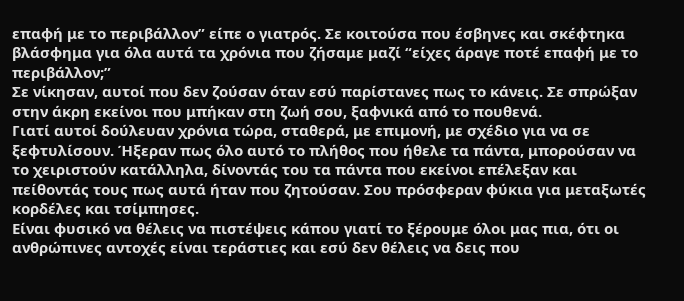επαφή με το περιβάλλον” είπε ο γιατρός. Σε κοιτούσα που έσβηνες και σκέφτηκα βλάσφημα για όλα αυτά τα χρόνια που ζήσαμε μαζί “είχες άραγε ποτέ επαφή με το περιβάλλον;”
Σε νίκησαν, αυτοί που δεν ζούσαν όταν εσύ παρίστανες πως το κάνεις. Σε σπρώξαν στην άκρη εκείνοι που μπήκαν στη ζωή σου, ξαφνικά από το πουθενά.
Γιατί αυτοί δούλευαν χρόνια τώρα, σταθερά, με επιμονή, με σχέδιο για να σε ξεφτυλίσουν. Ήξεραν πως όλο αυτό το πλήθος που ήθελε τα πάντα, μπορούσαν να το χειριστούν κατάλληλα, δίνοντάς του τα πάντα που εκείνοι επέλεξαν και πείθοντάς τους πως αυτά ήταν που ζητούσαν. Σου πρόσφεραν φύκια για μεταξωτές κορδέλες και τσίμπησες.
Είναι φυσικό να θέλεις να πιστέψεις κάπου γιατί το ξέρουμε όλοι μας πια, ότι οι ανθρώπινες αντοχές είναι τεράστιες και εσύ δεν θέλεις να δεις που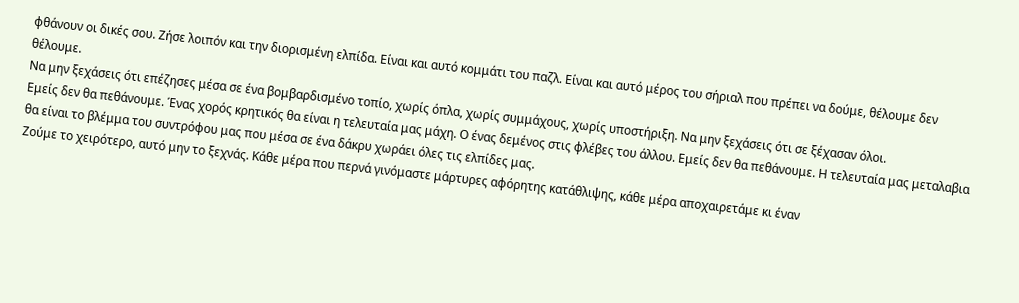φθάνουν οι δικές σου. Ζήσε λοιπόν και την διορισμένη ελπίδα. Είναι και αυτό κομμάτι του παζλ. Είναι και αυτό μέρος του σήριαλ που πρέπει να δούμε, θέλουμε δεν θέλουμε.
Να μην ξεχάσεις ότι επέζησες μέσα σε ένα βομβαρδισμένο τοπίο, χωρίς όπλα, χωρίς συμμάχους, χωρίς υποστήριξη. Να μην ξεχάσεις ότι σε ξέχασαν όλοι.
Εμείς δεν θα πεθάνουμε. Ένας χορός κρητικός θα είναι η τελευταία μας μάχη. Ο ένας δεμένος στις φλέβες του άλλου. Εμείς δεν θα πεθάνουμε. Η τελευταία μας μεταλαβια θα είναι το βλέμμα του συντρόφου μας που μέσα σε ένα δάκρυ χωράει όλες τις ελπίδες μας.
Ζούμε το χειρότερο, αυτό μην το ξεχνάς. Κάθε μέρα που περνά γινόμαστε μάρτυρες αφόρητης κατάθλιψης, κάθε μέρα αποχαιρετάμε κι έναν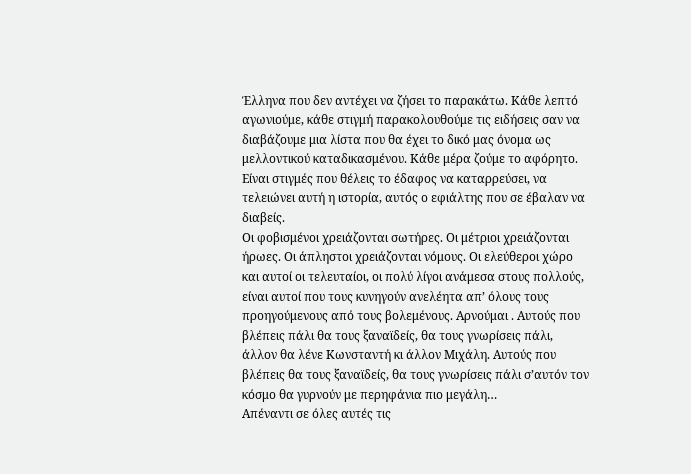Έλληνα που δεν αντέχει να ζήσει το παρακάτω. Κάθε λεπτό αγωνιούμε, κάθε στιγμή παρακολουθούμε τις ειδήσεις σαν να διαβάζουμε μια λίστα που θα έχει το δικό μας όνομα ως μελλοντικού καταδικασμένου. Κάθε μέρα ζούμε το αφόρητο.
Είναι στιγμές που θέλεις το έδαφος να καταρρεύσει, να τελειώνει αυτή η ιστορία, αυτός ο εφιάλτης που σε έβαλαν να διαβείς.
Οι φοβισμένοι χρειάζονται σωτήρες. Οι μέτριοι χρειάζονται ήρωες. Οι άπληστοι χρειάζονται νόμους. Οι ελεύθεροι χώρο και αυτοί οι τελευταίοι, οι πολύ λίγοι ανάμεσα στους πολλούς, είναι αυτοί που τους κυνηγούν ανελέητα απ’ όλους τους προηγούμενους από τους βολεμένους. Αρνούμαι . Αυτούς που βλέπεις πάλι θα τους ξαναϊδείς, θα τους γνωρίσεις πάλι, άλλον θα λένε Κωνσταντή κι άλλον Μιχάλη. Αυτούς που βλέπεις θα τους ξαναϊδείς, θα τους γνωρίσεις πάλι σ’αυτόν τον κόσμο θα γυρνούν με περηφάνια πιο μεγάλη…
Απέναντι σε όλες αυτές τις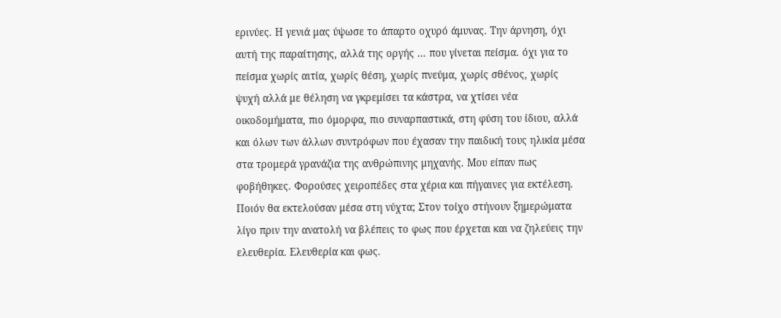ερινύες. Η γενιά μας ύψωσε το άπαρτο οχυρό άμυνας. Την άρνηση, όχι αυτή της παραίτησης, αλλά της οργής … που γίνεται πείσμα. όχι για το πείσμα χωρίς αιτία, χωρίς θέση, χωρίς πνεύμα, χωρίς σθένος, χωρίς ψυχή αλλά με θέληση να γκρεμίσει τα κάστρα, να χτίσει νέα οικοδομήματα, πιο όμορφα, πιο συναρπαστικά, στη φύση του ίδιου, αλλά και όλων των άλλων συντρόφων που έχασαν την παιδική τους ηλικία μέσα στα τρομερά γρανάζια της ανθρώπινης μηχανής. Μου είπαν πως φοβήθηκες. Φορούσες χειροπέδες στα χέρια και πήγαινες για εκτέλεση.
Ποιόν θα εκτελούσαν μέσα στη νύχτα; Στον τοίχο στήνουν ξημερώματα λίγο πριν την ανατολή να βλέπεις το φως που έρχεται και να ζηλεύεις την ελευθερία. Ελευθερία και φως.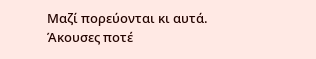Μαζί πορεύονται κι αυτά. Άκουσες ποτέ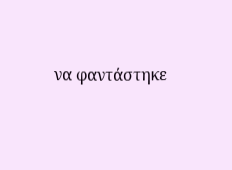να φαντάστηκε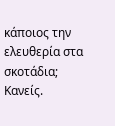κάποιος την ελευθερία στα σκοτάδια; Κανείς.